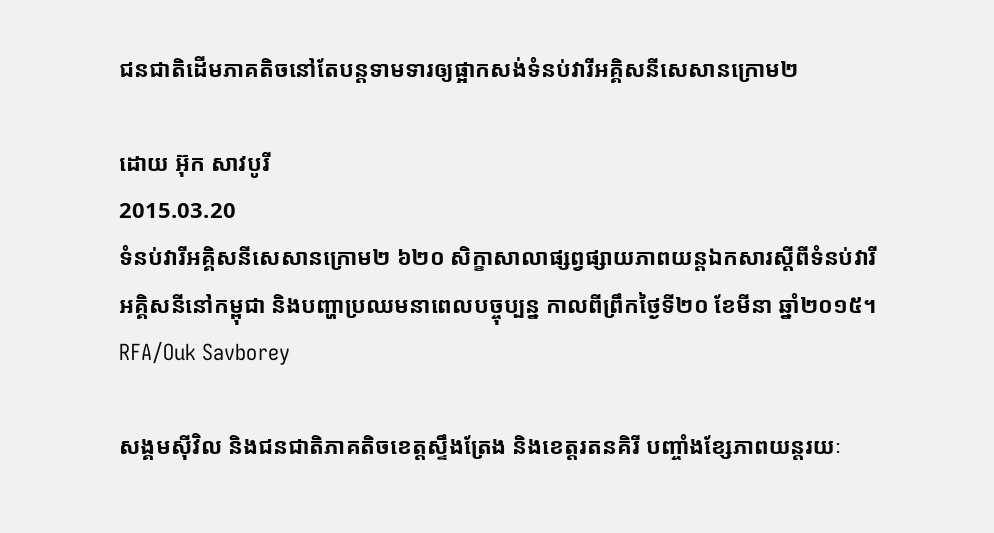ជនជាតិដើមភាគតិចនៅតែបន្តទាមទារឲ្យផ្អាកសង់ទំនប់វារីអគ្គិសនីសេសានក្រោម២

ដោយ អ៊ុក សាវបូរី
2015.03.20
ទំនប់វារីអគ្គិសនីសេសានក្រោម២ ៦២០ សិក្ខាសាលាផ្សព្វផ្សាយភាពយន្តឯកសារស្ដីពីទំនប់វារីអគ្គិសនីនៅកម្ពុជា និងបញ្ហាប្រឈមនាពេលបច្ចុប្បន្ន កាលពីព្រឹកថ្ងៃទី២០ ខែមីនា ឆ្នាំ២០១៥។
RFA/Ouk Savborey

សង្គមស៊ីវិល និងជនជាតិភាគតិចខេត្តស្ទឹងត្រែង និងខេត្តរតនគិរី បញ្ចាំងខ្សែភាពយន្តរយៈ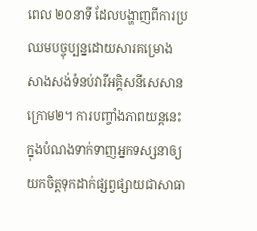ពេល ២០នាទី ដែលបង្ហាញពីការប្រឈមបច្ចុប្បន្នដោយសារគម្រោងសាងសង់ទំនប់វារីអគ្គិសនីសេសានក្រោម២។ ការបញ្ចាំងភាពយន្តនេះ ក្នុងបំណងទាក់ទាញអ្នកទស្សនាឲ្យយកចិត្តទុកដាក់ផ្សព្វផ្សាយជាសាធា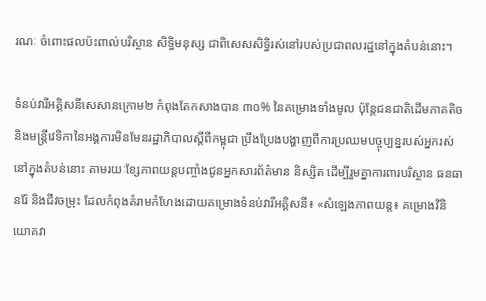រណៈ ចំពោះផលប៉ះពាល់បរិស្ថាន សិទ្ធិមនុស្ស ជាពិសេសសិទ្ធិរស់នៅរបស់ប្រជាពលរដ្ឋនៅក្នុងតំបន់នោះ។

ទំនប់វារីអគ្គិសនីសេសានក្រោម២ កំពុងតែកសាងបាន ៣០% នៃគម្រោងទាំងមូល ប៉ុន្តែជនជាតិដើមភាគតិច និងមន្ត្រីវេទិកានៃអង្គការមិនមែនរដ្ឋាភិបាលស្ដីពីកម្ពុជា ប្រឹងប្រែងបង្ហាញពីការប្រឈមបច្ចុប្បន្នរបស់អ្នករស់នៅក្នុងតំបន់នោះ តាមរយៈខ្សែភាពយន្តបញ្ចាំងជូនអ្នកសារព័ត៌មាន និស្សិត ដើម្បីរួមគ្នាការពារបរិស្ថាន ធនធានរ៉ែ និងជីវចម្រុះ ដែលកំពុងគំរាមកំហែងដោយគម្រោងទំនប់វារីអគ្គិសនី៖ «សំឡេងភាពយន្ត៖ គម្រោងវិនិយោគវា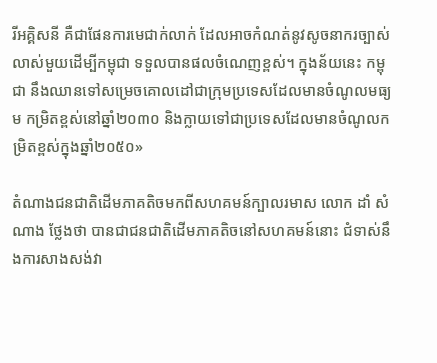រីអគ្គិសនី គឺជាផែនការមេជាក់លាក់ ដែលអាចកំណត់នូវសូចនាករច្បាស់លាស់មួយដើម្បីកម្ពុជា ទទួលបានផលចំណេញខ្ពស់។ ក្នុងន័យនេះ កម្ពុជា នឹងឈានទៅសម្រេចគោលដៅជាក្រុមប្រទេសដែលមានចំណូលមធ្យម កម្រិតខ្ពស់នៅឆ្នាំ២០៣០ និងក្លាយទៅជាប្រទេសដែលមានចំណូលកម្រិតខ្ពស់ក្នុងឆ្នាំ២០៥០»

តំណាងជនជាតិដើមភាគតិចមកពីសហគមន៍ក្បាលរមាស លោក ដាំ សំណាង ថ្លែងថា បានជាជនជាតិដើមភាគតិចនៅសហគមន៍នោះ ជំទាស់នឹងការសាងសង់វា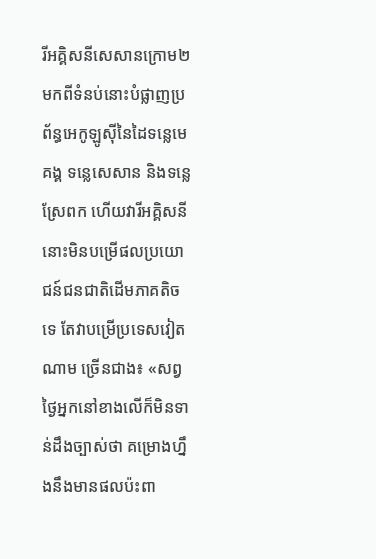រីអគ្គិសនីសេសានក្រោម២ មកពីទំនប់នោះបំផ្លាញប្រព័ន្ធអេកូឡូស៊ីនៃដៃទន្លេមេគង្គ ទន្លេសេសាន និងទន្លេស្រែពក ហើយវារីអគ្គិសនីនោះមិនបម្រើផលប្រយោជន៍ជនជាតិដើមភាគតិចទេ តែវាបម្រើប្រទេសវៀតណាម ច្រើនជាង៖ «សព្វថ្ងៃអ្នកនៅខាងលើក៏មិនទាន់ដឹងច្បាស់ថា គម្រោងហ្នឹងនឹងមានផលប៉ះពា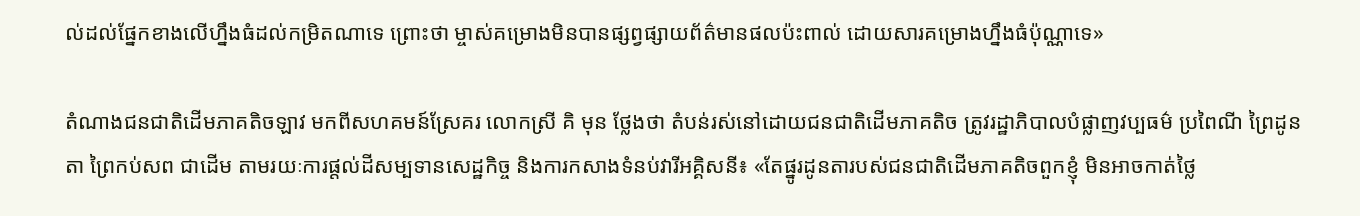ល់ដល់ផ្នែកខាងលើហ្នឹងធំដល់កម្រិតណាទេ ព្រោះថា ម្ចាស់គម្រោងមិនបានផ្សព្វផ្សាយព័ត៌មានផលប៉ះពាល់ ដោយសារគម្រោងហ្នឹងធំប៉ុណ្ណាទេ»

តំណាងជនជាតិដើមភាគតិចឡាវ មកពីសហគមន៍ស្រែគរ លោកស្រី គិ មុន ថ្លែងថា តំបន់រស់នៅដោយជនជាតិដើមភាគតិច ត្រូវរដ្ឋាភិបាលបំផ្លាញវប្បធម៌ ប្រពៃណី ព្រៃដូនតា ព្រៃកប់សព ជាដើម តាមរយៈការផ្តល់ដីសម្បទានសេដ្ឋកិច្ច និងការកសាងទំនប់វារីអគ្គិសនី៖ «តែផ្នូរដូនតារបស់ជនជាតិដើមភាគតិចពួកខ្ញុំ មិនអាចកាត់ថ្លៃ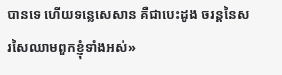បានទេ ហើយទន្លេសេសាន គឺជាបេះដូង ចរន្តនៃសរសៃឈាមពួកខ្ញុំទាំងអស់»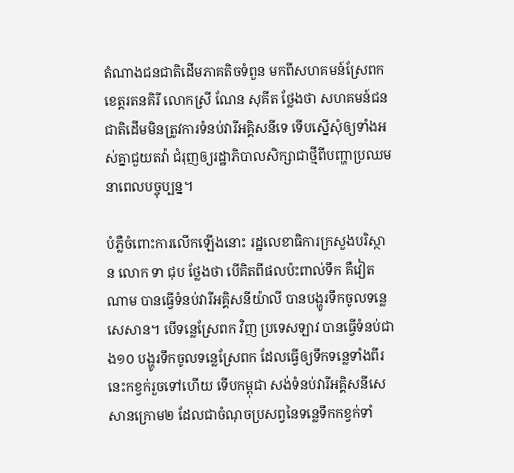តំណាងជនជាតិដើមភាគតិចទំពួន មកពីសហគមន៍ស្រែពក ខេត្តរតនគិរី លោកស្រី ណែន សុគីត ថ្លែងថា សហគមន៍ជនជាតិដើមមិនត្រូវការទំនប់វារីអគ្គិសនីទេ ទើបស្នើសុំឲ្យទាំងអស់គ្នាជួយតវ៉ា ជំរុញឲ្យរដ្ឋាភិបាលសិក្សាជាថ្មីពីបញ្ហាប្រឈមនាពេលបច្ចុប្បន្ន។

បំភ្លឺចំពោះការលើកឡើងនោះ រដ្ឋលេខាធិការក្រសួងបរិស្ថាន លោក ទា ជុប ថ្លែងថា បើគិតពីផលប៉ះពាល់ទឹក គឺវៀតណាម បានធ្វើទំនប់វារីអគ្គិសនីយ៉ាលី បានបង្ហូរទឹកចូលទន្លេសេសាន។ បើទន្លេស្រែពក វិញ ប្រទេសឡាវ បានធ្វើទំនប់ជាង១០ បង្ហូរទឹកចូលទន្លេស្រែពក ដែលធ្វើឲ្យទឹកទន្លេទាំងពីរនេះកខ្វក់រួចទៅហើយ ទើបកម្ពុជា សង់ទំនប់វារីអគ្គិសនីសេសានក្រោម២ ដែលជាចំណុចប្រសព្វនៃទន្លេទឹកកខ្វក់ទាំ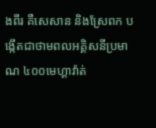ងពីរ គឺសេសាន និងស្រែពក បង្កើតជាថាមពលអគ្គិសនីប្រមាណ ៤០០មេហ្គាវ៉ាត់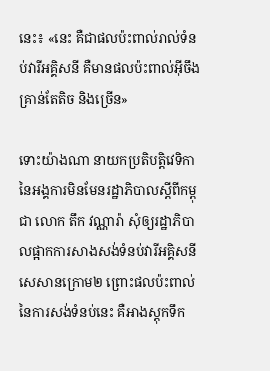នេះ៖ «នេះ គឺជាផលប៉ះពាល់រាល់ទំនប់វារីអគ្គិសនី គឺមានផលប៉ះពាល់អ៊ីចឹង គ្រាន់តែតិច និងច្រើន»

ទោះយ៉ាងណា នាយកប្រតិបត្តិវេទិកានៃអង្គការមិនមែនរដ្ឋាភិបាលស្ដីពីកម្ពុជា លោក តឹក វណ្ណារ៉ា សុំឲ្យរដ្ឋាភិបាលផ្អាកការសាងសង់ទំនប់វារីអគ្គិសនីសេសានក្រោម២ ព្រោះផលប៉ះពាល់នៃការសង់ទំនប់នេះ គឺអាងស្តុកទឹក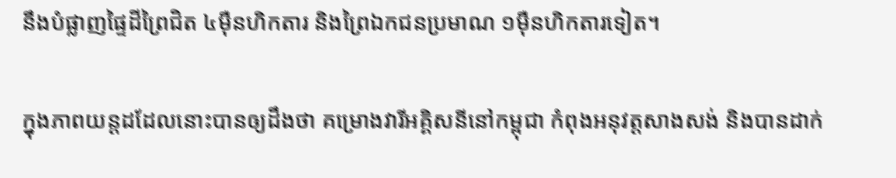នឹងបំផ្លាញផ្ទៃដីព្រៃជិត ៤ម៉ឺនហិកតារ និងព្រៃឯកជនប្រមាណ ១ម៉ឺនហិកតារទៀត។

ក្នុងភាពយន្តដដែលនោះបានឲ្យដឹងថា គម្រោងវារីអគ្គិសនីនៅកម្ពុជា កំពុងអនុវត្តសាងសង់ និងបានដាក់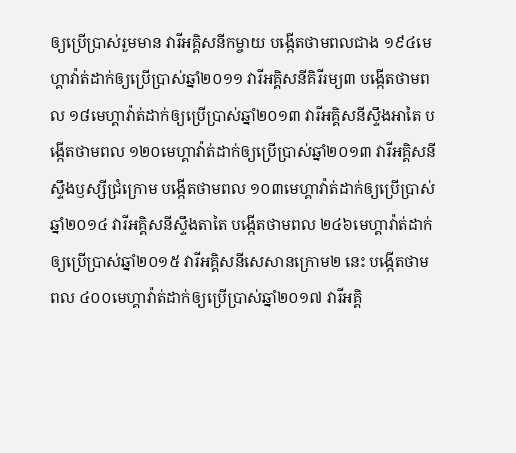ឲ្យប្រើប្រាស់រួមមាន វារីអគ្គិសនីកម្ចាយ បង្កើតថាមពលជាង ១៩៤មេហ្គាវ៉ាត់ដាក់ឲ្យប្រើប្រាស់ឆ្នាំ២០១១ វារីអគ្គិសនីគិរីរម្យ៣ បង្កើតថាមពល ១៨មេហ្គាវ៉ាត់ដាក់ឲ្យប្រើប្រាស់ឆ្នាំ២០១៣ វារីអគ្គិសនីស្ទឹងអាតៃ បង្កើតថាមពល ១២០មេហ្គាវ៉ាត់ដាក់ឲ្យប្រើប្រាស់ឆ្នាំ២០១៣ វារីអគ្គិសនីស្ទឹងឫស្សីជ្រំក្រោម បង្កើតថាមពល ១០៣មេហ្គាវ៉ាត់ដាក់ឲ្យប្រើប្រាស់ឆ្នាំ២០១៤ វារីអគ្គិសនីស្ទឹងតាតៃ បង្កើតថាមពល ២៤៦មេហ្គាវ៉ាត់ដាក់ឲ្យប្រើប្រាស់ឆ្នាំ២០១៥ វារីអគ្គិសនីសេសានក្រោម២ នេះ បង្កើតថាមពល ៤០០មេហ្គាវ៉ាត់ដាក់ឲ្យប្រើប្រាស់ឆ្នាំ២០១៧ វារីអគ្គិ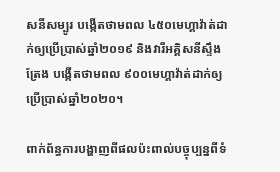សនីសម្បូរ បង្កើតថាមពល ៤៥០មេហ្គាវ៉ាត់ដាក់ឲ្យប្រើប្រាស់ឆ្នាំ២០១៩ និងវារីអគ្គិសនីស្ទឹងត្រែង បង្កើតថាមពល ៩០០មេហ្គាវ៉ាត់ដាក់ឲ្យប្រើប្រាស់ឆ្នាំ២០២០។

ពាក់ព័ន្ធការបង្ហាញពីផលប៉ះពាល់បច្ចុប្បន្នពីទំ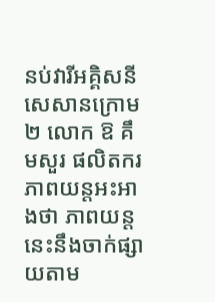នប់វារីអគ្គិសនីសេសានក្រោម២ លោក ឱ គឹមសួរ ផលិតករភាពយន្តអះអាងថា ភាពយន្តនេះនឹងចាក់ផ្សាយតាម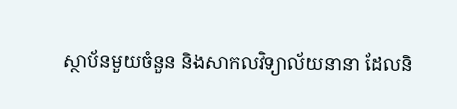ស្ថាប័នមួយចំនួន និងសាកលវិទ្យាល័យនានា ដែលនិ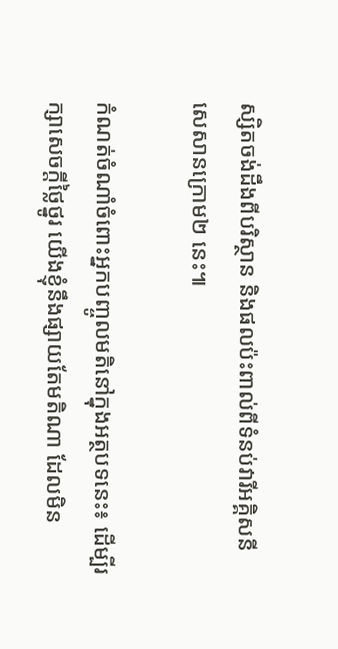ស្សិតចង់ដឹងពីបរិស្ថាន និងផលប៉ះពាល់ពីទំនប់វារីអគ្គិសនីសេសានក្រោម២ នេះ៕

កំណត់ចំណាំចំពោះអ្នកបញ្ចូលមតិនៅក្នុងអត្ថបទនេះ៖ ដើម្បីរក្សាសេចក្ដីថ្លៃថ្នូរ យើងខ្ញុំនឹងផ្សាយតែមតិណា ដែលមិន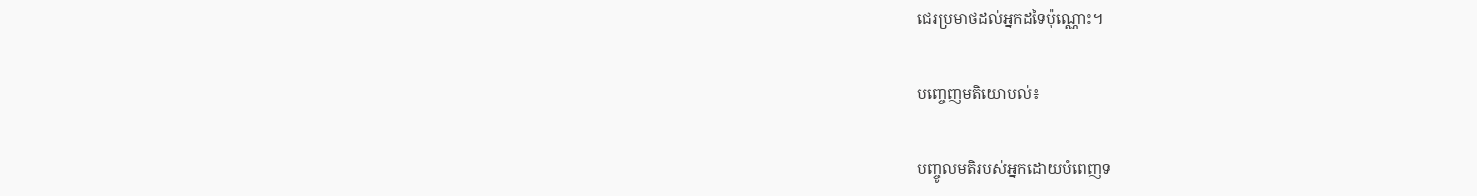ជេរប្រមាថដល់អ្នកដទៃប៉ុណ្ណោះ។

បញ្ចេញមតិយោបល់៖

បញ្ចូលមតិរបស់អ្នកដោយបំពេញទ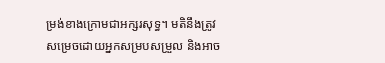ម្រង់ខាងក្រោមជាអក្សរសុទ្ធ។ មតិនឹងត្រូវសម្រេចដោយអ្នកសម្របសម្រួល និងអាច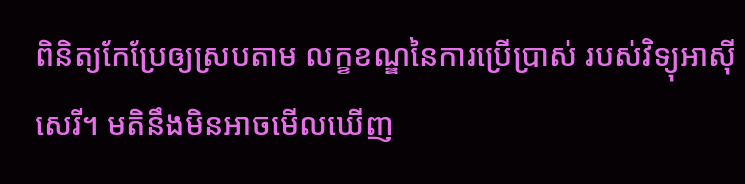ពិនិត្យកែប្រែឲ្យស្របតាម លក្ខខណ្ឌនៃការប្រើប្រាស់ របស់វិទ្យុអាស៊ីសេរី។ មតិនឹងមិនអាចមើលឃើញ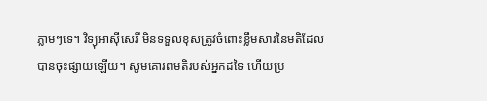ភ្លាមៗទេ។ វិទ្យុអាស៊ីសេរី មិនទទួលខុសត្រូវចំពោះខ្លឹមសារនៃមតិដែលបានចុះផ្សាយឡើយ។ សូមគោរពមតិរបស់អ្នកដទៃ ហើយប្រ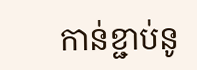កាន់ខ្ជាប់នូ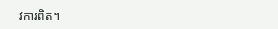វការពិត។